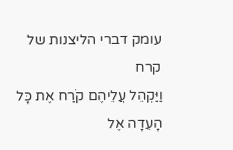עומק דברי הליצנות של קרח
וַיַּקְהֵל עֲלֵיהֶם קֹרַח אֶת כָּל הָעֵדָה אֶל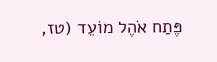פֶּתַח אֹהֶל מוֹעֵד (טז,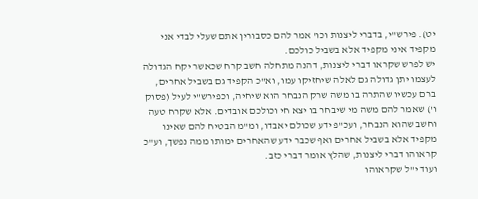יט). פירש"י, בדברי ליצנות וכו' אמר להם כסבורין אתם שעלי לבדי אני מקפיד איני מקפיד אלא בשביל כולכם.
יש לפרש שקראו דברי ליצנות, דהנה מתחלה חשב קרח שכאשר יקח הגדולה לעצמו יתן גדולה גם לאלה שיחזיקו עמו, וא"כ הקפיד גם בשביל אחרים, ברם עכשיו שהתרה בו משה שרק הנבחר הוא שיחיה, וכפירש"י לעיל (פסוק ו') שאמר להם משה מי שיבחר בו יצא חי וכולכם אובדים. אלא שקרח טעה וחשב שהוא הנבחר, ועכ"פ ידע שכולם יאבדו, ומ"מ הבטיח להם שאינו מקפיד אלא בשביל אחרים ואף שכבר ידע שהאחרים ימותו ממה נפשך, וע"כ קראוהו דברי ליצנות, שהלץ אומר דברי כזב.
ועוד י"ל שקראוהו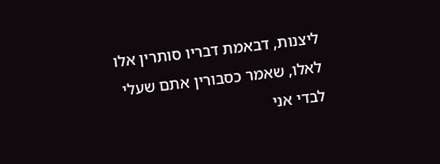ליצנות, דבאמת דבריו סותרין אלו לאלו, שאמר כסבורין אתם שעלי לבדי אני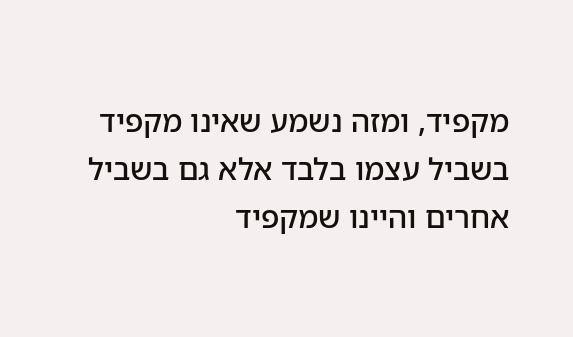מקפיד, ומזה נשמע שאינו מקפיד בשביל עצמו בלבד אלא גם בשביל אחרים והיינו שמקפיד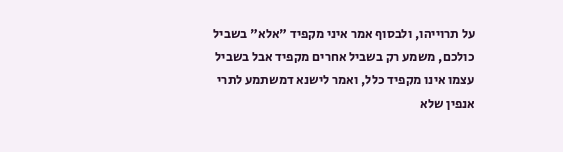על תרוייהו, ולבסוף אמר איני מקפיד "אלא" בשביל כולכם, משמע רק בשביל אחרים מקפיד אבל בשביל עצמו אינו מקפיד כלל, ואמר לישנא דמשתמע לתרי אנפין שלא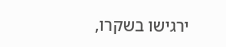ירגישו בשקרו,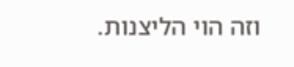וזה הוי הליצנות.